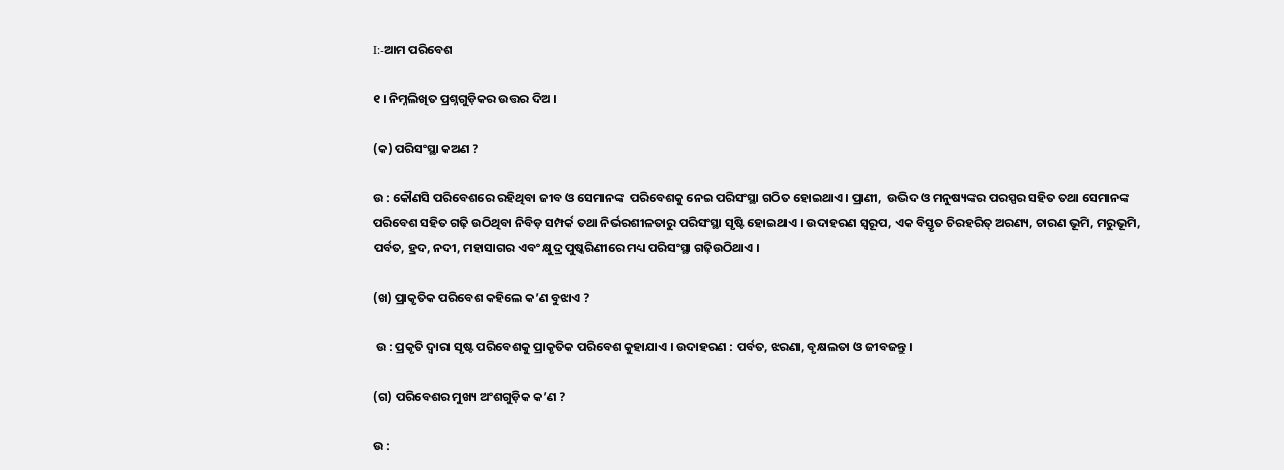I:-ଆମ ପରିବେଶ

୧ । ନିମ୍ନଲିଖିତ ପ୍ରଶ୍ନଗୁଡ଼ିକର ଉତ୍ତର ଦିଅ ।

(କ) ପରିସଂସ୍ଥା କଅଣ ?

ଉ : କୌଣସି ପରିବେଶରେ ରହିଥିବା ଜୀବ ଓ ସେମାନଙ୍କ  ପରିବେଶକୁ ନେଇ ପରିସଂସ୍ଥା ଗଠିତ ହୋଇଥାଏ । ପ୍ରାଣୀ,  ଉଦ୍ଭିଦ ଓ ମନୁଷ୍ୟଙ୍କର ପରସ୍ପର ସହିତ ତଥା ସେମାନଙ୍କ ପରିବେଶ ସହିତ ଗଢ଼ି ଉଠିଥିବା ନିବିଡ଼ ସମ୍ପର୍କ ତଥା ନିର୍ଭରଶୀଳତାରୁ ପରିସଂସ୍ଥା ସୃଷ୍ଟି ହୋଇଥାଏ । ଉଦାହରଣ ସ୍ଵରୂପ, ଏକ ବିସ୍ତୃତ ଚିରହରିତ୍ ଅରଣ୍ୟ, ଚାରଣ ଭୂମି, ମରୁଭୂମି, ପର୍ବତ, ହ୍ରଦ, ନଦୀ, ମହାସାଗର ଏବଂ କ୍ଷୁଦ୍ର ପୁଷ୍କରିଣୀରେ ମଧ୍ୟ ପରିସଂସ୍ଥା ଗଢ଼ିଉଠିଥାଏ ।

(ଖ) ପ୍ରାକୃତିକ ପରିବେଶ କହିଲେ କ’ଣ ବୁଝାଏ ?

 ଉ : ପ୍ରକୃତି ଦ୍ଵାରା ସୃଷ୍ଟ ପରିବେଶକୁ ପ୍ରାକୃତିକ ପରିବେଶ କୁହାଯାଏ । ଉଦାହରଣ : ପର୍ବତ, ଝରଣା, ବୃକ୍ଷଲତା ଓ ଜୀବଜନ୍ତୁ ।

(ଗ) ପରିବେଶର ମୁଖ୍ୟ ଅଂଶଗୁଡ଼ିକ କ’ଣ ?

ଉ :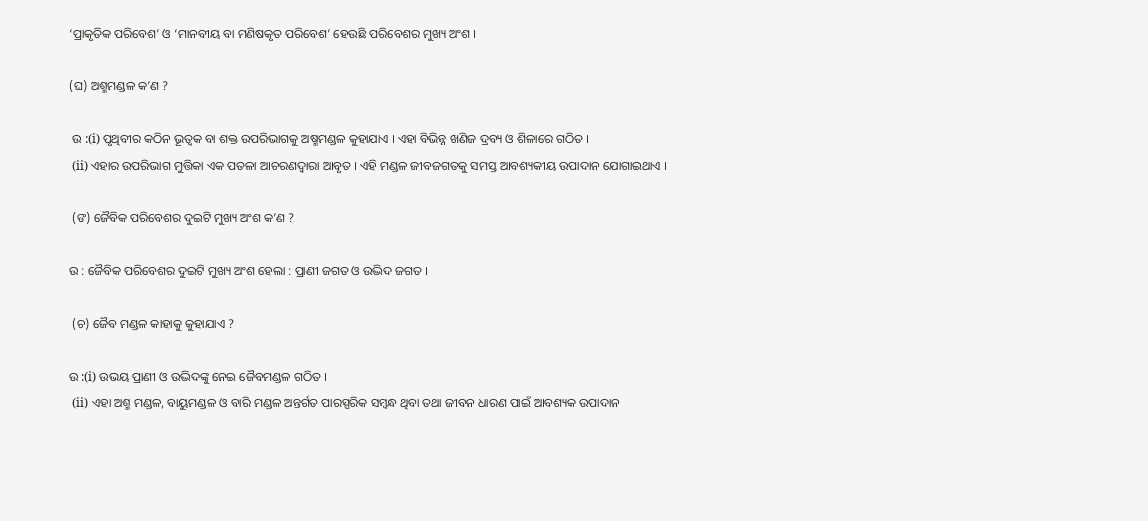‘ପ୍ରାକୃତିକ ପରିବେଶ’ ଓ ‘ମାନବୀୟ ବା ମଣିଷକୃତ ପରିବେଶ’ ହେଉଛି ପରିବେଶର ମୁଖ୍ୟ ଅଂଶ ।

(ଘ) ଅଶ୍ମମଣ୍ଡଳ କ’ଣ ?

 ଉ :(i) ପୃଥିବୀର କଠିନ ଭୂତ୍ବକ ବା ଶକ୍ତ ଉପରିଭାଗକୁ ଅଷ୍ମମଣ୍ଡଳ କୁହାଯାଏ । ଏହା ବିଭିନ୍ନ ଖଣିଜ ଦ୍ରବ୍ୟ ଓ ଶିଳାରେ ଗଠିତ ।
 (ii) ଏହାର ଉପରିଭାଗ ମୁତ୍ତିକା ଏକ ପତଳା ଆଚରଣଦ୍ଵାରା ଆବୃତ । ଏହି ମଣ୍ଡଳ ଜୀବଜଗତକୁ ସମସ୍ତ ଆବଶ୍ୟକୀୟ ଉପାଦାନ ଯୋଗାଇଥାଏ ।

 (ଙ) ଜୈବିକ ପରିବେଶର ଦୁଇଟି ମୁଖ୍ୟ ଅଂଶ କ’ଣ ?

ଉ : ଜୈବିକ ପରିବେଶର ଦୁଇଟି ମୁଖ୍ୟ ଅଂଶ ହେଲା : ପ୍ରାଣୀ ଜଗତ ଓ ଉଦ୍ଭିଦ ଜଗତ ।

 (ଚ) ଜୈବ ମଣ୍ଡଳ କାହାକୁ କୁହାଯାଏ ?

ଉ :(i) ଉଭୟ ପ୍ରାଣୀ ଓ ଉଦ୍ଭିଦଙ୍କୁ ନେଇ ଜୈବମଣ୍ଡଳ ଗଠିତ ।
 (ii) ଏହା ଅଶ୍ମ ମଣ୍ଡଳ, ବାୟୁମଣ୍ଡଳ ଓ ବାରି ମଣ୍ଡଳ ଅନ୍ତର୍ଗତ ପାରସ୍ପରିକ ସମ୍ବନ୍ଧ ଥିବା ତଥା ଜୀବନ ଧାରଣ ପାଇଁ ଆବଶ୍ୟକ ଉପାଦାନ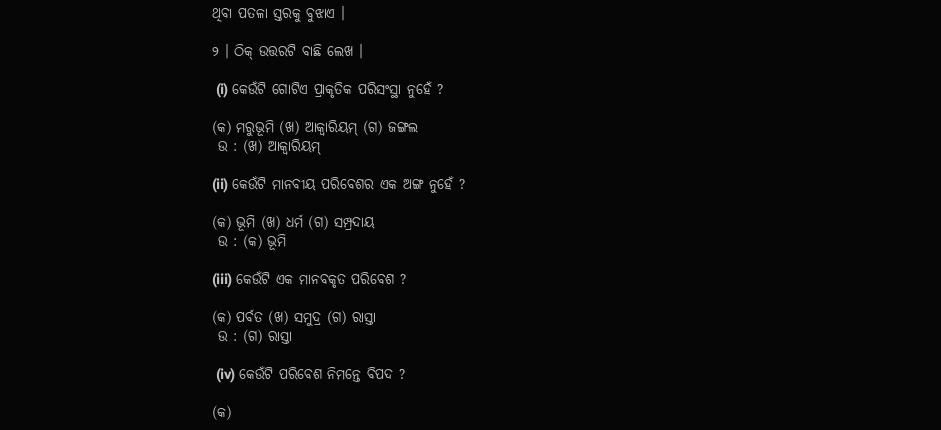ଥିବା ପତଳା ସ୍ତରକୁ ବୁଝାଏ ।

୨ । ଠିକ୍ ଉତ୍ତରଟି ବାଛି ଲେଖ ।

 (i) କେଉଁଟି ଗୋଟିଏ ପ୍ରାକୃତିକ ପରିସଂସ୍ଥା ନୁହେଁ ?

(କ) ମରୁଭୂମି (ଖ) ଆକ୍ବାରିୟମ୍ (ଗ) ଜଙ୍ଗଲ
 ଉ : (ଖ) ଆକ୍ବାରିୟମ୍

(ii) କେଉଁଟି ମାନବୀୟ ପରିବେଶର ଏକ ଅଙ୍ଗ ନୁହେଁ ?

(କ) ଭୂମି (ଖ) ଧର୍ମ (ଗ) ସମ୍ପ୍ରଦାୟ
 ଉ : (କ) ଭୂମି

(iii) କେଉଁଟି ଏକ ମାନବକୃତ ପରିବେଶ ?

(କ) ପର୍ବତ (ଖ) ସମୁଦ୍ର (ଗ) ରାସ୍ତା
 ଉ : (ଗ) ରାସ୍ତା

 (iv) କେଉଁଟି ପରିବେଶ ନିମନ୍ତେ ବିପଦ ?

(କ)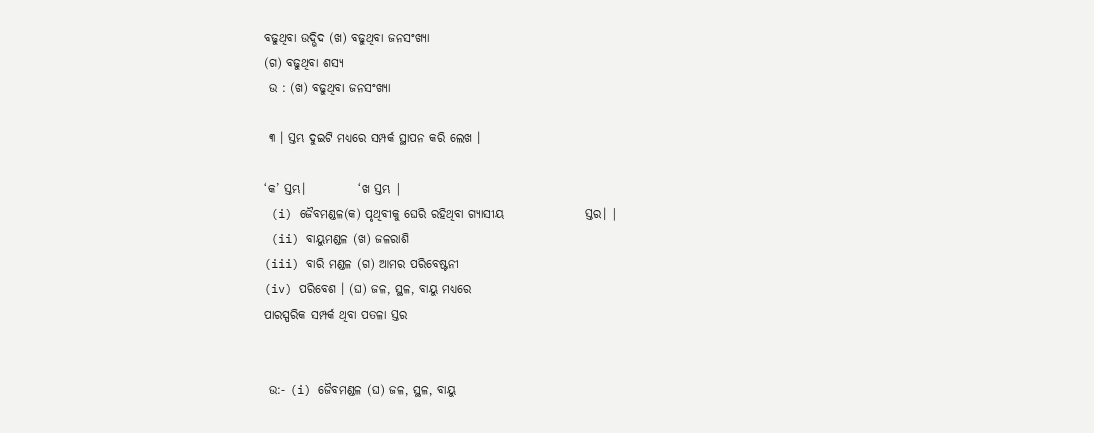ବଢୁଥିବା ଉଦ୍ଭିଦ (ଖ) ବଢୁଥିବା ଜନସଂଖ୍ୟା
(ଗ) ବଢୁଥିବା ଶସ୍ୟ
 ଉ : (ଖ) ବଢୁଥିବା ଜନସଂଖ୍ୟା

 ୩ । ସ୍ତମ୍ଭ ଦୁଇଟି ମଧ୍ୟରେ ସମ୍ପର୍କ ସ୍ଥାପନ କରି ଲେଖ ।

‘କ’ ସ୍ତମ୍ଭ।           ‘ଖ ସ୍ତମ୍ଭ |
 (i) ଜୈବମଣ୍ଡଳ(କ) ପୃଥିବୀକୁ ଘେରି ରହିଥିବା ଗ୍ୟାସୀୟ                 ସ୍ତର। |
 (ii) ବାୟୁମଣ୍ଡଳ (ଖ) ଜଳରାଶି
(iii) ବାରି ମଣ୍ଡଳ (ଗ) ଆମର ପରିବେଷ୍ଟନୀ
(iv) ପରିବେଶ । (ଘ) ଜଳ, ସ୍ଥଳ, ବାୟୁ ମଧ୍ୟରେ
ପାରସ୍ପରିକ ସମ୍ପର୍କ ଥିବା ପତଳା ସ୍ତର


 ଉ:- (i) ଜୈବମଣ୍ଡଳ (ଘ) ଜଳ, ସ୍ଥଳ, ବାୟୁ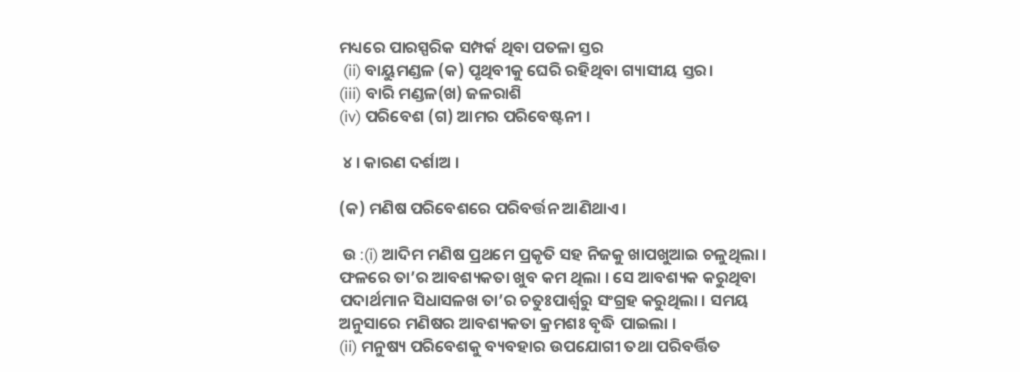ମଧ୍ୟରେ ପାରସ୍ପରିକ ସମ୍ପର୍କ ଥିବା ପତଳା ସ୍ତର
 (ii) ବାୟୁମଣ୍ଡଳ (କ) ପୃଥିବୀକୁ ଘେରି ରହିଥିବା ଗ୍ୟାସୀୟ ସ୍ତର।
(iii) ବାରି ମଣ୍ଡଳ(ଖ) ଜଳରାଶି
(iv) ପରିବେଶ (ଗ) ଆମର ପରିବେଷ୍ଟନୀ ।

 ୪ । କାରଣ ଦର୍ଶାଅ ।

(କ) ମଣିଷ ପରିବେଶରେ ପରିବର୍ତ୍ତନ ଆଣିଥାଏ ।

 ଉ :(i) ଆଦିମ ମଣିଷ ପ୍ରଥମେ ପ୍ରକୃତି ସହ ନିଜକୁ ଖାପଖୁଆଇ ଚଳୁଥିଲା । ଫଳରେ ତା’ର ଆବଶ୍ୟକତା ଖୁବ କମ ଥିଲା । ସେ ଆବଶ୍ୟକ କରୁଥିବା ପଦାର୍ଥମାନ ସିଧାସଳଖ ତା’ର ଚତୁଃପାର୍ଶ୍ଵରୁ ସଂଗ୍ରହ କରୁଥିଲା । ସମୟ ଅନୁସାରେ ମଣିଷର ଆବଶ୍ୟକତା କ୍ରମଶଃ ବୃଦ୍ଧି ପାଇଲା ।
(ii) ମନୁଷ୍ୟ ପରିବେଶକୁ ବ୍ୟବହାର ଉପଯୋଗୀ ତଥା ପରିବର୍ତ୍ତିତ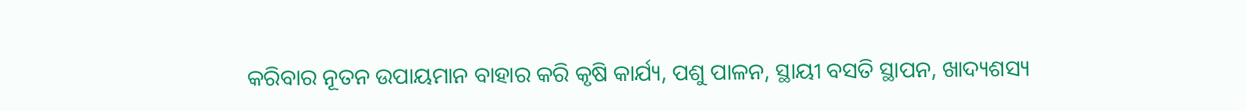କରିବାର ନୂତନ ଉପାୟମାନ ବାହାର କରି କୃଷି କାର୍ଯ୍ୟ, ପଶୁ ପାଳନ, ସ୍ଥାୟୀ ବସତି ସ୍ଥାପନ, ଖାଦ୍ୟଶସ୍ୟ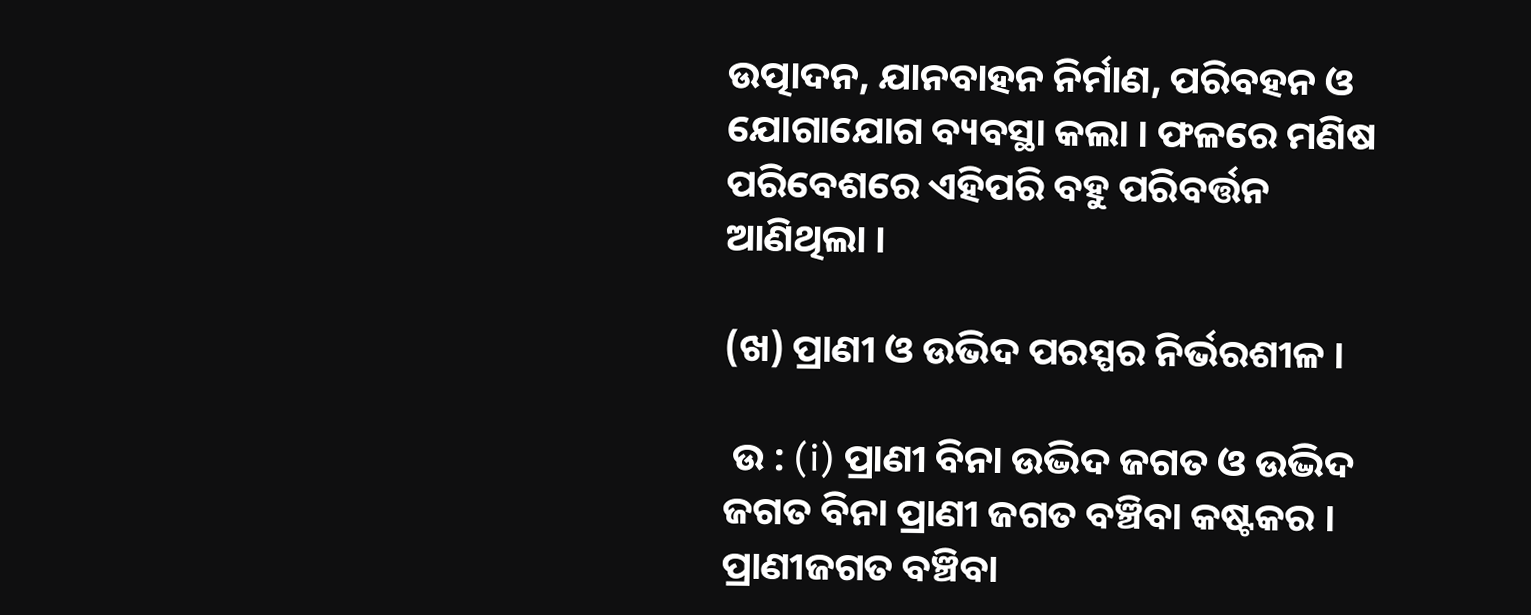ଉତ୍ପାଦନ, ଯାନବାହନ ନିର୍ମାଣ, ପରିବହନ ଓ ଯୋଗାଯୋଗ ବ୍ୟବସ୍ଥା କଲା । ଫଳରେ ମଣିଷ ପରିବେଶରେ ଏହିପରି ବହୁ ପରିବର୍ତ୍ତନ ଆଣିଥିଲା ।

(ଖ) ପ୍ରାଣୀ ଓ ଉଭିଦ ପରସ୍ପର ନିର୍ଭରଶୀଳ ।

 ଉ : (i) ପ୍ରାଣୀ ବିନା ଉଦ୍ଭିଦ ଜଗତ ଓ ଉଦ୍ଭିଦ ଜଗତ ବିନା ପ୍ରାଣୀ ଜଗତ ବଞ୍ଚିବା କଷ୍ଟକର । ପ୍ରାଣୀଜଗତ ବଞ୍ଚିବା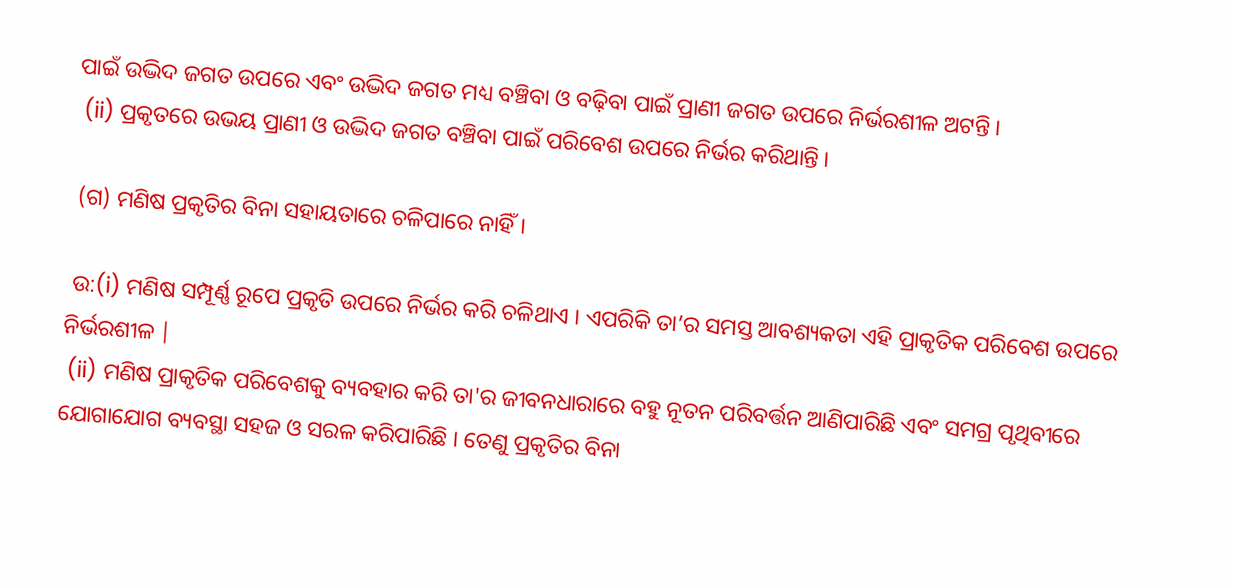ପାଇଁ ଉଦ୍ଭିଦ ଜଗତ ଉପରେ ଏବଂ ଉଦ୍ଭିଦ ଜଗତ ମଧ୍ୟ ବଞ୍ଚିବା ଓ ବଢ଼ିବା ପାଇଁ ପ୍ରାଣୀ ଜଗତ ଉପରେ ନିର୍ଭରଶୀଳ ଅଟନ୍ତି ।
 (ii) ପ୍ରକୃତରେ ଉଭୟ ପ୍ରାଣୀ ଓ ଉଦ୍ଭିଦ ଜଗତ ବଞ୍ଚିବା ପାଇଁ ପରିବେଶ ଉପରେ ନିର୍ଭର କରିଥାନ୍ତି ।

 (ଗ) ମଣିଷ ପ୍ରକୃତିର ବିନା ସହାୟତାରେ ଚଳିପାରେ ନାହିଁ।

 ଉ:(i) ମଣିଷ ସମ୍ପୂର୍ଣ୍ଣ ରୂପେ ପ୍ରକୃତି ଉପରେ ନିର୍ଭର କରି ଚଳିଥାଏ । ଏପରିକି ତା’ର ସମସ୍ତ ଆବଶ୍ୟକତା ଏହି ପ୍ରାକୃତିକ ପରିବେଶ ଉପରେ ନିର୍ଭରଶୀଳ |
 (ii) ମଣିଷ ପ୍ରାକୃତିକ ପରିବେଶକୁ ବ୍ୟବହାର କରି ତା'ର ଜୀବନଧାରାରେ ବହୁ ନୂତନ ପରିବର୍ତ୍ତନ ଆଣିପାରିଛି ଏବଂ ସମଗ୍ର ପୃଥିବୀରେ ଯୋଗାଯୋଗ ବ୍ୟବସ୍ଥା ସହଜ ଓ ସରଳ କରିପାରିଛି । ତେଣୁ ପ୍ରକୃତିର ବିନା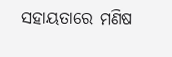ସହାୟତାରେ ମଣିଷ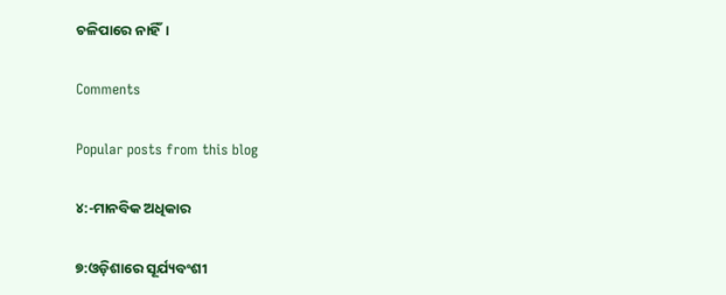ଚଳିପାରେ ନାହିଁ।

Comments

Popular posts from this blog

୪:-ମାନବିକ ଅଧିକାର

୭:ଓଡ଼ିଶାରେ ସୂର୍ଯ୍ୟବଂଶୀ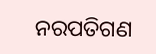ନରପତିଗଣ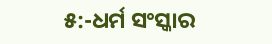୫:-ଧର୍ମ ସଂସ୍କାର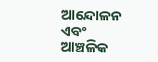ଆନ୍ଦୋଳନ ଏବଂ ଆଞ୍ଚଳିକ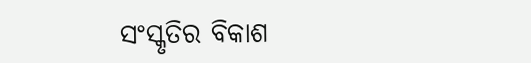ସଂସ୍କୃତିର ବିକାଶ